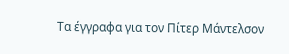Τα έγγραφα για τον Πίτερ Μάντελσον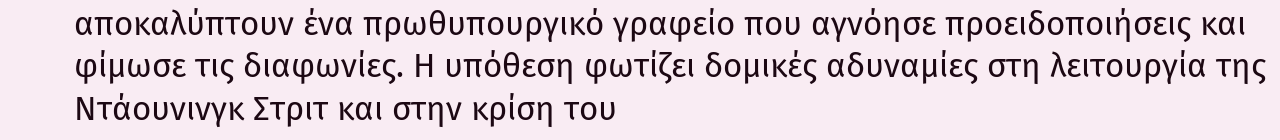αποκαλύπτουν ένα πρωθυπουργικό γραφείο που αγνόησε προειδοποιήσεις και φίμωσε τις διαφωνίες. Η υπόθεση φωτίζει δομικές αδυναμίες στη λειτουργία της Ντάουνινγκ Στριτ και στην κρίση του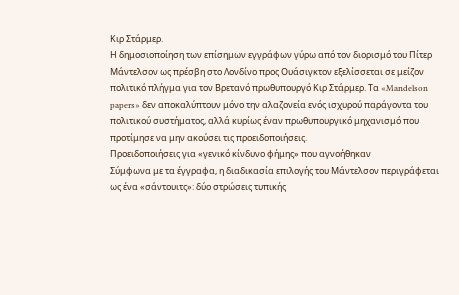Κιρ Στάρμερ.
Η δημοσιοποίηση των επίσημων εγγράφων γύρω από τον διορισμό του Πίτερ Μάντελσον ως πρέσβη στο Λονδίνο προς Ουάσιγκτον εξελίσσεται σε μείζον πολιτικό πλήγμα για τον Βρετανό πρωθυπουργό Κιρ Στάρμερ. Τα «Mandelson papers» δεν αποκαλύπτουν μόνο την αλαζονεία ενός ισχυρού παράγοντα του πολιτικού συστήματος, αλλά κυρίως έναν πρωθυπουργικό μηχανισμό που προτίμησε να μην ακούσει τις προειδοποιήσεις.
Προειδοποιήσεις για «γενικό κίνδυνο φήμης» που αγνοήθηκαν
Σύμφωνα με τα έγγραφα, η διαδικασία επιλογής του Μάντελσον περιγράφεται ως ένα «σάντουιτς»: δύο στρώσεις τυπικής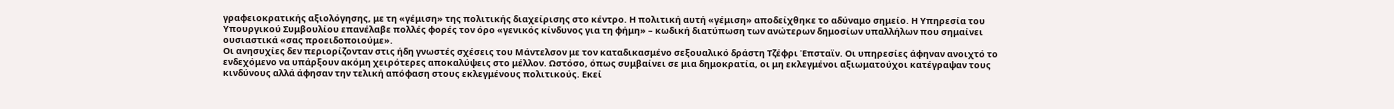γραφειοκρατικής αξιολόγησης, με τη «γέμιση» της πολιτικής διαχείρισης στο κέντρο. Η πολιτική αυτή «γέμιση» αποδείχθηκε το αδύναμο σημείο. Η Υπηρεσία του Υπουργικού Συμβουλίου επανέλαβε πολλές φορές τον όρο «γενικός κίνδυνος για τη φήμη» – κωδική διατύπωση των ανώτερων δημοσίων υπαλλήλων που σημαίνει ουσιαστικά «σας προειδοποιούμε».
Οι ανησυχίες δεν περιορίζονταν στις ήδη γνωστές σχέσεις του Μάντελσον με τον καταδικασμένο σεξουαλικό δράστη Τζέφρι Έπσταϊν. Οι υπηρεσίες άφηναν ανοιχτό το ενδεχόμενο να υπάρξουν ακόμη χειρότερες αποκαλύψεις στο μέλλον. Ωστόσο, όπως συμβαίνει σε μια δημοκρατία, οι μη εκλεγμένοι αξιωματούχοι κατέγραψαν τους κινδύνους αλλά άφησαν την τελική απόφαση στους εκλεγμένους πολιτικούς. Εκεί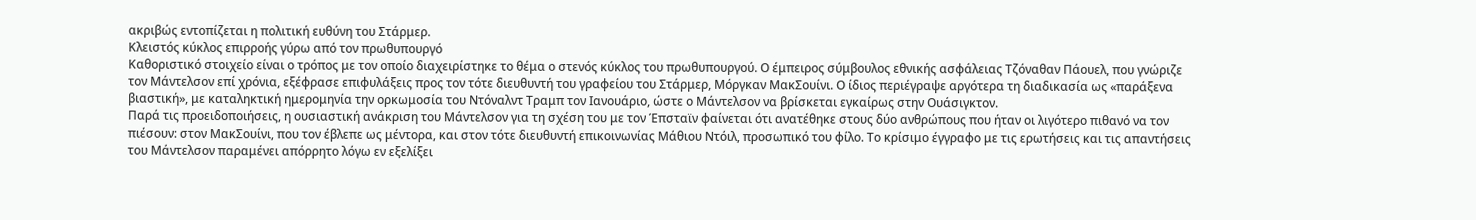ακριβώς εντοπίζεται η πολιτική ευθύνη του Στάρμερ.
Κλειστός κύκλος επιρροής γύρω από τον πρωθυπουργό
Καθοριστικό στοιχείο είναι ο τρόπος με τον οποίο διαχειρίστηκε το θέμα ο στενός κύκλος του πρωθυπουργού. Ο έμπειρος σύμβουλος εθνικής ασφάλειας Τζόναθαν Πάουελ, που γνώριζε τον Μάντελσον επί χρόνια, εξέφρασε επιφυλάξεις προς τον τότε διευθυντή του γραφείου του Στάρμερ, Μόργκαν ΜακΣουίνι. Ο ίδιος περιέγραψε αργότερα τη διαδικασία ως «παράξενα βιαστική», με καταληκτική ημερομηνία την ορκωμοσία του Ντόναλντ Τραμπ τον Ιανουάριο, ώστε ο Μάντελσον να βρίσκεται εγκαίρως στην Ουάσιγκτον.
Παρά τις προειδοποιήσεις, η ουσιαστική ανάκριση του Μάντελσον για τη σχέση του με τον Έπσταϊν φαίνεται ότι ανατέθηκε στους δύο ανθρώπους που ήταν οι λιγότερο πιθανό να τον πιέσουν: στον ΜακΣουίνι, που τον έβλεπε ως μέντορα, και στον τότε διευθυντή επικοινωνίας Μάθιου Ντόιλ, προσωπικό του φίλο. Το κρίσιμο έγγραφο με τις ερωτήσεις και τις απαντήσεις του Μάντελσον παραμένει απόρρητο λόγω εν εξελίξει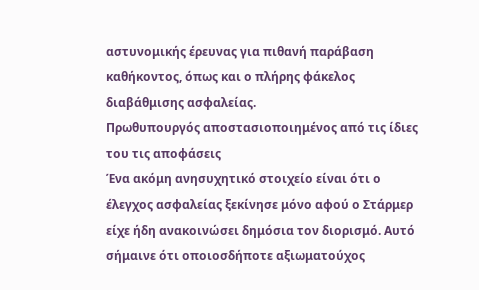αστυνομικής έρευνας για πιθανή παράβαση καθήκοντος, όπως και ο πλήρης φάκελος διαβάθμισης ασφαλείας.
Πρωθυπουργός αποστασιοποιημένος από τις ίδιες του τις αποφάσεις
Ένα ακόμη ανησυχητικό στοιχείο είναι ότι ο έλεγχος ασφαλείας ξεκίνησε μόνο αφού ο Στάρμερ είχε ήδη ανακοινώσει δημόσια τον διορισμό. Αυτό σήμαινε ότι οποιοσδήποτε αξιωματούχος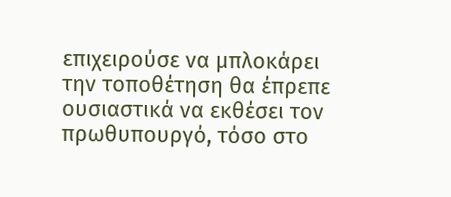επιχειρούσε να μπλοκάρει την τοποθέτηση θα έπρεπε ουσιαστικά να εκθέσει τον πρωθυπουργό, τόσο στο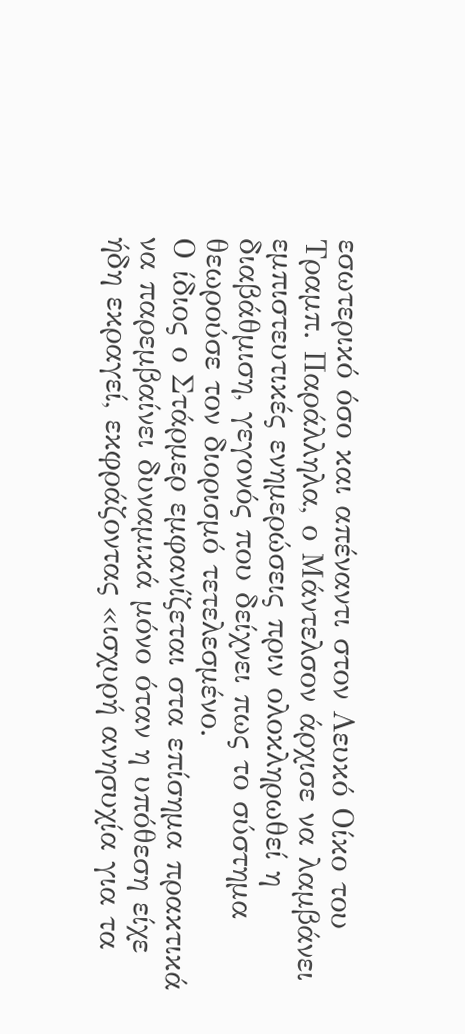εσωτερικό όσο και απέναντι στον Λευκό Οίκο του Τραμπ. Παράλληλα, ο Μάντελσον άρχισε να λαμβάνει εμπιστευτικές ενημερώσεις πριν ολοκληρωθεί η διαβάθμιση, γεγονός που δείχνει πως το σύστημα θεωρούσε τον διορισμό τετελεσμένο.
Ο ίδιος ο Στάρμερ εμφανίζεται στα επίσημα πρακτικά να παρεμβαίνει δυναμικά μόνο όταν η υπόθεση είχε ήδη εκραγεί, εκφράζοντας «ισχυρή ανησυχία για τα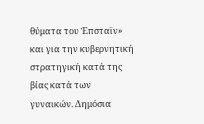θύματα του Έπσταϊν» και για την κυβερνητική στρατηγική κατά της βίας κατά των γυναικών. Δημόσια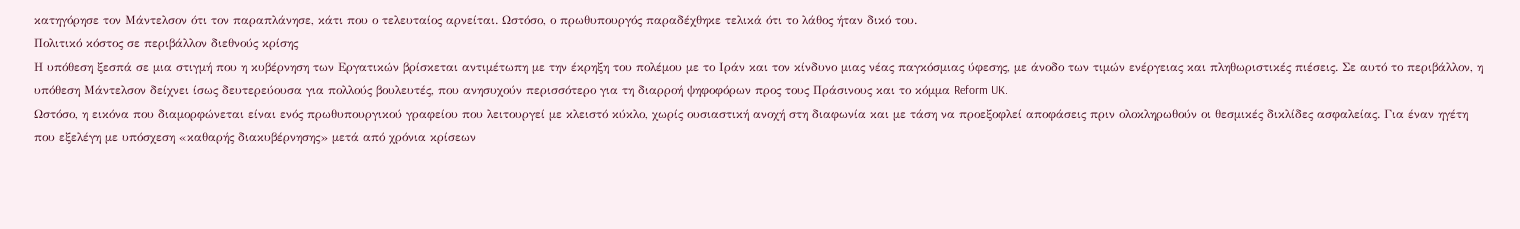κατηγόρησε τον Μάντελσον ότι τον παραπλάνησε, κάτι που ο τελευταίος αρνείται. Ωστόσο, ο πρωθυπουργός παραδέχθηκε τελικά ότι το λάθος ήταν δικό του.
Πολιτικό κόστος σε περιβάλλον διεθνούς κρίσης
Η υπόθεση ξεσπά σε μια στιγμή που η κυβέρνηση των Εργατικών βρίσκεται αντιμέτωπη με την έκρηξη του πολέμου με το Ιράν και τον κίνδυνο μιας νέας παγκόσμιας ύφεσης, με άνοδο των τιμών ενέργειας και πληθωριστικές πιέσεις. Σε αυτό το περιβάλλον, η υπόθεση Μάντελσον δείχνει ίσως δευτερεύουσα για πολλούς βουλευτές, που ανησυχούν περισσότερο για τη διαρροή ψηφοφόρων προς τους Πράσινους και το κόμμα Reform UK.
Ωστόσο, η εικόνα που διαμορφώνεται είναι ενός πρωθυπουργικού γραφείου που λειτουργεί με κλειστό κύκλο, χωρίς ουσιαστική ανοχή στη διαφωνία και με τάση να προεξοφλεί αποφάσεις πριν ολοκληρωθούν οι θεσμικές δικλίδες ασφαλείας. Για έναν ηγέτη που εξελέγη με υπόσχεση «καθαρής διακυβέρνησης» μετά από χρόνια κρίσεων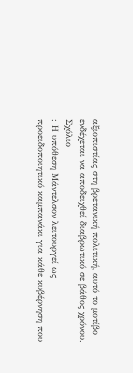αξιοπιστίας στη βρετανική πολιτική, αυτό το μοτίβο ενδέχεται να αποδειχθεί διαβρωτικό σε βάθος χρόνου.
Σχόλιο
: Η υπόθεση Μάντελσον λειτουργεί ως προειδοποιητικό καμπανάκι για κάθε κυβέρνηση που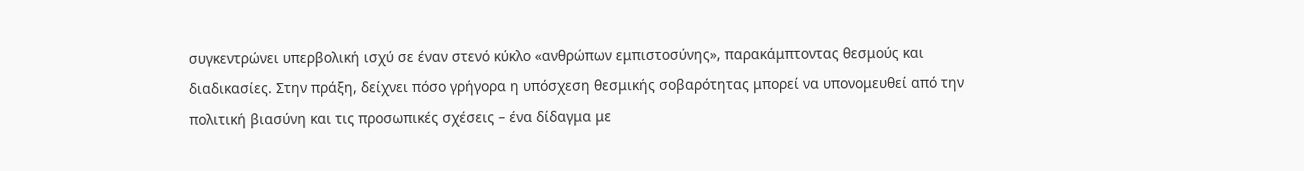συγκεντρώνει υπερβολική ισχύ σε έναν στενό κύκλο «ανθρώπων εμπιστοσύνης», παρακάμπτοντας θεσμούς και διαδικασίες. Στην πράξη, δείχνει πόσο γρήγορα η υπόσχεση θεσμικής σοβαρότητας μπορεί να υπονομευθεί από την πολιτική βιασύνη και τις προσωπικές σχέσεις – ένα δίδαγμα με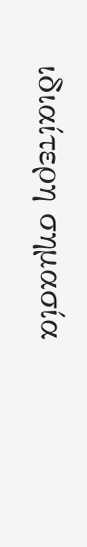ιδιαίτερη σημασία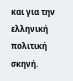και για την ελληνική πολιτική σκηνή.